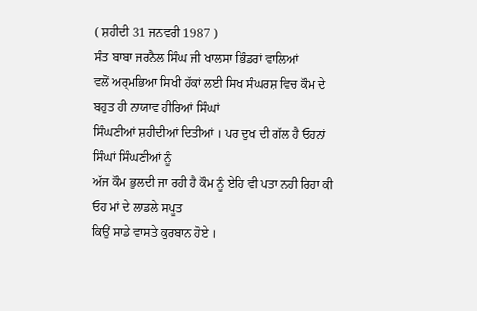( ਸ਼ਹੀਦੀ 31 ਜਨਵਰੀ 1987 )
ਸੰਤ ਬਾਬਾ ਜਰਨੈਲ ਸਿੰਘ ਜੀ ਖਾਲਸਾ ਭਿੰਡਰਾਂ ਵਾਲਿਆਂ
ਵਲੋਂ ਅਰ੍ਮਭਿਆ ਸਿਖੀ ਹੱਕਾਂ ਲਈ ਸਿਖ ਸੰਘਰਸ਼ ਵਿਚ ਕੌਮ ਦੇ ਬਹੁਤ ਹੀ ਨਾਯਾਵ ਹੀਰਿਆਂ ਸਿੰਘਾਂ
ਸਿੰਘਣੀਆਂ ਸ਼ਹੀਦੀਆਂ ਦਿਤੀਆਂ । ਪਰ ਦੁਖ ਦੀ ਗੱਲ ਹੈ ਓਹਨਾਂ ਸਿੰਘਾਂ ਸਿੰਘਣੀਆਂ ਨੂੰ
ਅੱਜ ਕੌਮ ਭੁਲਦੀ ਜਾ ਰਹੀ ਹੈ ਕੌਮ ਨੂੰ ਏਹਿ ਵੀ ਪਤਾ ਨਹੀ ਰਿਹਾ ਕੀ ਓਹ ਮਾਂ ਦੇ ਲਾਡਲੇ ਸਪੂਤ
ਕਿਉਂ ਸਾਡੇ ਵਾਸਤੇ ਕੁਰਬਾਨ ਹੋਏ ।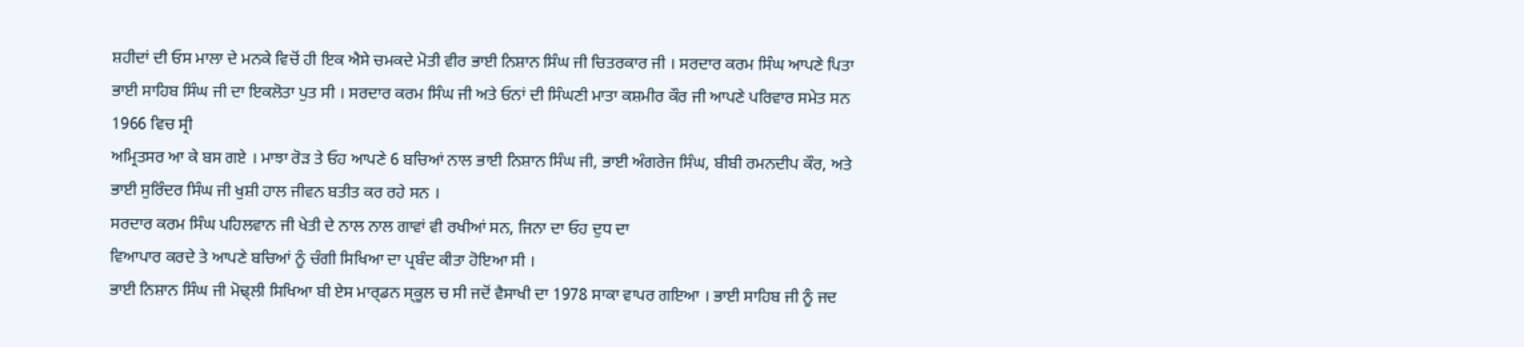ਸ਼ਹੀਦਾਂ ਦੀ ਓਸ ਮਾਲਾ ਦੇ ਮਨਕੇ ਵਿਚੋਂ ਹੀ ਇਕ ਐਸੇ ਚਮਕਦੇ ਮੋਤੀ ਵੀਰ ਭਾਈ ਨਿਸ਼ਾਨ ਸਿੰਘ ਜੀ ਚਿਤਰਕਾਰ ਜੀ । ਸਰਦਾਰ ਕਰਮ ਸਿੰਘ ਆਪਣੇ ਪਿਤਾ ਭਾਈ ਸਾਹਿਬ ਸਿੰਘ ਜੀ ਦਾ ਇਕਲੋਤਾ ਪੁਤ ਸੀ । ਸਰਦਾਰ ਕਰਮ ਸਿੰਘ ਜੀ ਅਤੇ ਓਨਾਂ ਦੀ ਸਿੰਘਣੀ ਮਾਤਾ ਕਸ਼ਮੀਰ ਕੌਰ ਜੀ ਆਪਣੇ ਪਰਿਵਾਰ ਸਮੇਤ ਸਨ 1966 ਵਿਚ ਸ੍ਰੀ
ਅਮ੍ਰਿਤਸਰ ਆ ਕੇ ਬਸ ਗਏ । ਮਾਝਾ ਰੋੜ ਤੇ ਓਹ ਆਪਣੇ 6 ਬਚਿਆਂ ਨਾਲ ਭਾਈ ਨਿਸ਼ਾਨ ਸਿੰਘ ਜੀ, ਭਾਈ ਅੰਗਰੇਜ ਸਿੰਘ, ਬੀਬੀ ਰਮਨਦੀਪ ਕੌਰ, ਅਤੇ ਭਾਈ ਸੁਰਿੰਦਰ ਸਿੰਘ ਜੀ ਖੁਸ਼ੀ ਹਾਲ ਜੀਵਨ ਬਤੀਤ ਕਰ ਰਹੇ ਸਨ ।
ਸਰਦਾਰ ਕਰਮ ਸਿੰਘ ਪਹਿਲਵਾਨ ਜੀ ਖੇਤੀ ਦੇ ਨਾਲ ਨਾਲ ਗਾਵਾਂ ਵੀ ਰਖੀਆਂ ਸਨ, ਜਿਨਾ ਦਾ ਓਹ ਦੁਧ ਦਾ
ਵਿਆਪਾਰ ਕਰਦੇ ਤੇ ਆਪਣੇ ਬਚਿਆਂ ਨੂੰ ਚੰਗੀ ਸਿਖਿਆ ਦਾ ਪ੍ਰਬੰਦ ਕੀਤਾ ਹੋਇਆ ਸੀ ।
ਭਾਈ ਨਿਸ਼ਾਨ ਸਿੰਘ ਜੀ ਮੋਢ੍ਲੀ ਸਿਖਿਆ ਬੀ ਏਸ ਮਾਰ੍ਡਨ ਸ੍ਕੂਲ ਚ ਸੀ ਜਦੋਂ ਵੈਸਾਖੀ ਦਾ 1978 ਸਾਕਾ ਵਾਪਰ ਗਇਆ । ਭਾਈ ਸਾਹਿਬ ਜੀ ਨੂੰ ਜਦ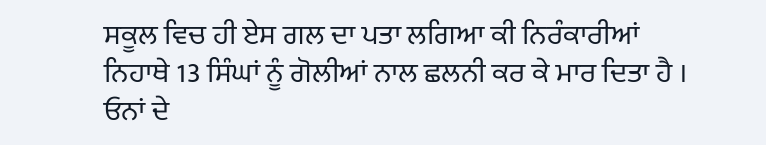ਸਕੂਲ ਵਿਚ ਹੀ ਏਸ ਗਲ ਦਾ ਪਤਾ ਲਗਿਆ ਕੀ ਨਿਰੰਕਾਰੀਆਂ ਨਿਹਾਥੇ 13 ਸਿੰਘਾਂ ਨੂੰ ਗੋਲੀਆਂ ਨਾਲ ਛਲਨੀ ਕਰ ਕੇ ਮਾਰ ਦਿਤਾ ਹੈ । ਓਨਾਂ ਦੇ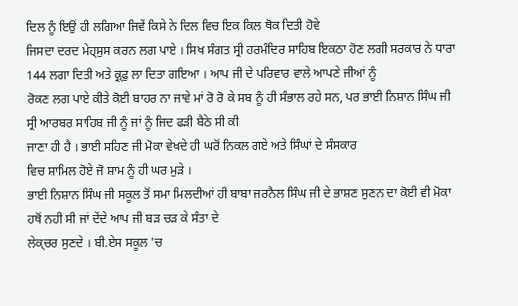ਦਿਲ ਨੂੰ ਇਉਂ ਹੀ ਲਗਿਆ ਜਿਵੇਂ ਕਿਸੇ ਨੇ ਦਿਲ ਵਿਚ ਇਕ ਕਿਲ ਥੋਕ ਦਿਤੀ ਹੋਵੇ
ਜਿਸਦਾ ਦਰਦ ਮੇਹ੍ਸੁਸ ਕਰਨ ਲਗ ਪਾਏ । ਸਿਖ ਸੰਗਤ ਸ੍ਰੀ ਹਰਮੰਦਿਰ ਸਾਹਿਬ ਇਕਠਾ ਹੋਣ ਲਗੀ ਸਰਕਾਰ ਨੇ ਧਾਰਾ 144 ਲਗਾ ਦਿਤੀ ਅਤੇ ਕ੍ਰ੍ਫੁ ਲਾ ਦਿਤਾ ਗਇਆ । ਆਪ ਜੀ ਦੇ ਪਰਿਵਾਰ ਵਾਲੇ ਆਪਣੇ ਜੀਆਂ ਨੂੰ
ਰੋਕਣ ਲਗ ਪਾਏ ਕੀਤੇ ਕੋਈ ਬਾਹਰ ਨਾ ਜਾਵੇ ਮਾਂ ਰੋ ਰੋ ਕੇ ਸਬ ਨੂੰ ਹੀ ਸੰਭਾਲ ਰਹੇ ਸਨ, ਪਰ ਭਾਈ ਨਿਸ਼ਾਨ ਸਿੰਘ ਜੀ ਸ੍ਰੀ ਆਰਬਰ ਸਾਹਿਬ ਜੀ ਨੂੰ ਜਾਂ ਨੂੰ ਜਿਦ ਫੜੀ ਬੈਠੇ ਸੀ ਕੀ
ਜਾਣਾ ਹੀ ਹੈ । ਭਾਈ ਸਹਿਣ ਜੀ ਮੋਕਾ ਵੇਖਦੇ ਹੀ ਘਰੋਂ ਨਿਕਲ ਗਏ ਅਤੇ ਸਿੰਘਾਂ ਦੇ ਸੰਸਕਾਰ
ਵਿਚ ਸ਼ਾਮਿਲ ਹੋਏ ਜੋ ਸ਼ਾਮ ਨੂੰ ਹੀ ਘਰ ਮੁੜੇ ।
ਭਾਈ ਨਿਸ਼ਾਨ ਸਿੰਘ ਜੀ ਸਕੂਲ ਤੋਂ ਸਮਾ ਮਿਲਦੀਆਂ ਹੀ ਬਾਬਾ ਜਰਨੈਲ ਸਿੰਘ ਜੀ ਦੇ ਭਾਸ਼ਣ ਸੁਣਨ ਦਾ ਕੋਈ ਵੀ ਮੋਕਾ ਹਥੋਂ ਨਹੀ ਸੀ ਜਾਂ ਦੇਂਦੇ ਆਪ ਜੀ ਬੜ ਚੜ ਕੇ ਸੰਤਾ ਦੇ
ਲੇਕ੍ਚਰ ਸੁਣਦੇ । ਬੀ.ਏਸ ਸਕੂਲ 'ਚ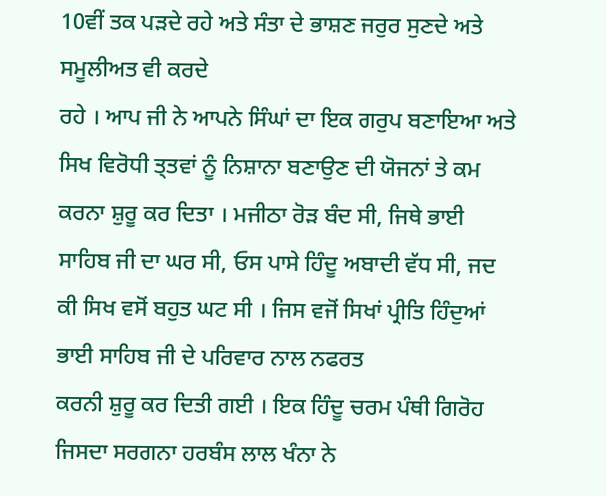10ਵੀਂ ਤਕ ਪੜਦੇ ਰਹੇ ਅਤੇ ਸੰਤਾ ਦੇ ਭਾਸ਼ਣ ਜਰੁਰ ਸੁਣਦੇ ਅਤੇ ਸਮੂਲੀਅਤ ਵੀ ਕਰਦੇ
ਰਹੇ । ਆਪ ਜੀ ਨੇ ਆਪਨੇ ਸਿੰਘਾਂ ਦਾ ਇਕ ਗਰੁਪ ਬਣਾਇਆ ਅਤੇ ਸਿਖ ਵਿਰੋਧੀ ਤ੍ਤਵਾਂ ਨੂੰ ਨਿਸ਼ਾਨਾ ਬਣਾਉਣ ਦੀ ਯੋਜਨਾਂ ਤੇ ਕਮ ਕਰਨਾ ਸ਼ੁਰੂ ਕਰ ਦਿਤਾ । ਮਜੀਠਾ ਰੋੜ ਬੰਦ ਸੀ, ਜਿਥੇ ਭਾਈ
ਸਾਹਿਬ ਜੀ ਦਾ ਘਰ ਸੀ, ਓਸ ਪਾਸੇ ਹਿੰਦੂ ਅਬਾਦੀ ਵੱਧ ਸੀ, ਜਦ ਕੀ ਸਿਖ ਵਸੋਂ ਬਹੁਤ ਘਟ ਸੀ । ਜਿਸ ਵਜੋਂ ਸਿਖਾਂ ਪ੍ਰੀਤਿ ਹਿੰਦੁਆਂ ਭਾਈ ਸਾਹਿਬ ਜੀ ਦੇ ਪਰਿਵਾਰ ਨਾਲ ਨਫਰਤ
ਕਰਨੀ ਸ਼ੁਰੂ ਕਰ ਦਿਤੀ ਗਈ । ਇਕ ਹਿੰਦੂ ਚਰਮ ਪੰਥੀ ਗਿਰੋਹ ਜਿਸਦਾ ਸਰਗਨਾ ਹਰਬੰਸ ਲਾਲ ਖੰਨਾ ਨੇ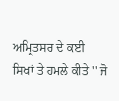ਅਮ੍ਰਿਤਸਰ ਦੇ ਕਈ
ਸਿਖਾਂ ਤੇ ਹਮਲੇ ਕੀਤੇ '' ਜੋ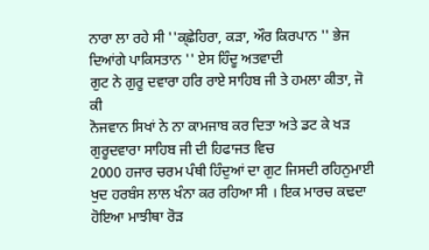ਨਾਰਾ ਲਾ ਰਹੇ ਸੀ ''ਕ੍ਛੇਹਿਰਾ, ਕੜਾ, ਔਰ ਕਿਰਪਾਨ '' ਭੇਜ ਦਿਆਂਗੇ ਪਾਕਿਸਤਾਨ '' ਏਸ ਹਿੰਦੂ ਅਤਵਾਦੀ
ਗੁਟ ਨੇ ਗੁਰੂ ਦਵਾਰਾ ਹਰਿ ਰਾਏ ਸਾਹਿਬ ਜੀ ਤੇ ਹਮਲਾ ਕੀਤਾ, ਜੋ ਕੀ
ਨੋਜਵਾਨ ਸਿਖਾਂ ਨੇ ਨਾ ਕਾਮਜਾਬ ਕਰ ਦਿਤਾ ਅਤੇ ਡਟ ਕੇ ਖੜ ਗੁਰੂਦਵਾਰਾ ਸਾਹਿਬ ਜੀ ਦੀ ਹਿਫਾਜਤ ਵਿਚ
2000 ਹਜਾਰ ਚਰਮ ਪੰਥੀ ਹਿੰਦੁਆਂ ਦਾ ਗੁਟ ਜਿਸਦੀ ਰਹਿਨੁਮਾਈ
ਖੁਦ ਹਰਬੰਸ ਲਾਲ ਖੰਨਾ ਕਰ ਰਹਿਆ ਸੀ । ਇਕ ਮਾਰਚ ਕਢਦਾ ਹੋਇਆ ਮਾਝੀਥਾ ਰੋੜ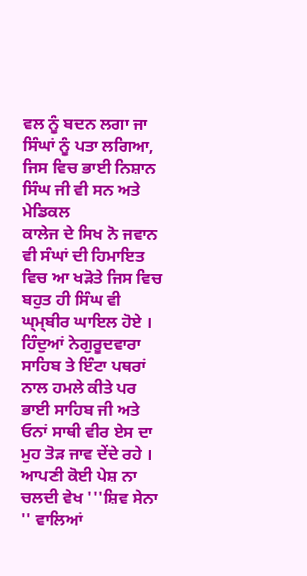ਵਲ ਨੂੰ ਬਦਨ ਲਗਾ ਜਾ ਸਿੰਘਾਂ ਨੂੰ ਪਤਾ ਲਗਿਆ, ਜਿਸ ਵਿਚ ਭਾਈ ਨਿਸ਼ਾਨ ਸਿੰਘ ਜੀ ਵੀ ਸਨ ਅਤੇ ਮੇਡਿਕਲ
ਕਾਲੇਜ ਦੇ ਸਿਖ ਨੋ ਜਵਾਨ ਵੀ ਸੰਘਾਂ ਦੀ ਹਿਮਾਇਤ ਵਿਚ ਆ ਖੜੋਤੇ ਜਿਸ ਵਿਚ ਬਹੁਤ ਹੀ ਸਿੰਘ ਵੀ
ਘ੍ਮ੍ਬੀਰ ਘਾਇਲ ਹੋਏ । ਹਿੰਦੁਆਂ ਨੇਗੁਰੂਦਵਾਰਾ ਸਾਹਿਬ ਤੇ ਇੰਟਾ ਪਥਰਾਂ
ਨਾਲ ਹਮਲੇ ਕੀਤੇ ਪਰ ਭਾਈ ਸਾਹਿਬ ਜੀ ਅਤੇ ਓਨਾਂ ਸਾਥੀ ਵੀਰ ਏਸ ਦਾ ਮੁਹ ਤੋੜ ਜਾਵ ਦੇਂਦੇ ਰਹੇ । ਆਪਣੀ ਕੋਈ ਪੇਸ਼ ਨਾ ਚਲਦੀ ਵੇਖ '''ਸ਼ਿਵ ਸੇਨਾ '' ਵਾਲਿਆਂ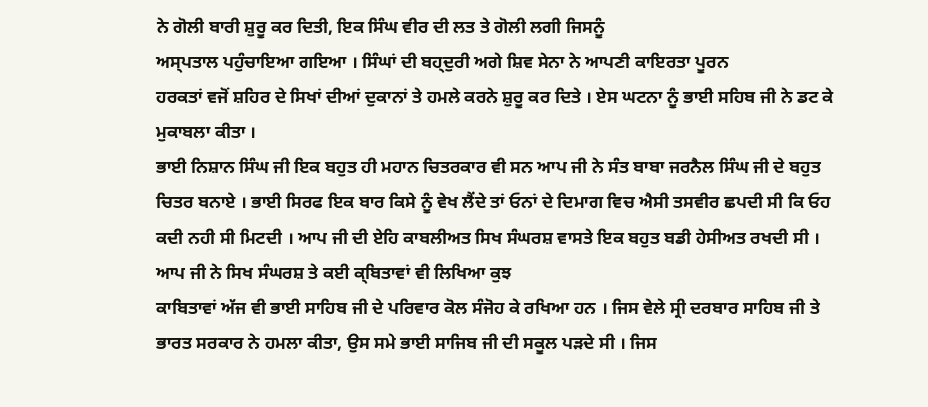ਨੇ ਗੋਲੀ ਬਾਰੀ ਸ਼ੁਰੂ ਕਰ ਦਿਤੀ, ਇਕ ਸਿੰਘ ਵੀਰ ਦੀ ਲਤ ਤੇ ਗੋਲੀ ਲਗੀ ਜਿਸਨੂੰ
ਅਸ੍ਪਤਾਲ ਪਹੁੰਚਾਇਆ ਗਇਆ । ਸਿੰਘਾਂ ਦੀ ਬਹ੍ਦੁਰੀ ਅਗੇ ਸ਼ਿਵ ਸੇਨਾ ਨੇ ਆਪਣੀ ਕਾਇਰਤਾ ਪੂਰਨ
ਹਰਕਤਾਂ ਵਜੋਂ ਸ਼ਹਿਰ ਦੇ ਸਿਖਾਂ ਦੀਆਂ ਦੁਕਾਨਾਂ ਤੇ ਹਮਲੇ ਕਰਨੇ ਸ਼ੁਰੂ ਕਰ ਦਿਤੇ । ਏਸ ਘਟਨਾ ਨੂੰ ਭਾਈ ਸਹਿਬ ਜੀ ਨੇ ਡਟ ਕੇ ਮੁਕਾਬਲਾ ਕੀਤਾ ।
ਭਾਈ ਨਿਸ਼ਾਨ ਸਿੰਘ ਜੀ ਇਕ ਬਹੁਤ ਹੀ ਮਹਾਨ ਚਿਤਰਕਾਰ ਵੀ ਸਨ ਆਪ ਜੀ ਨੇ ਸੰਤ ਬਾਬਾ ਜਰਨੈਲ ਸਿੰਘ ਜੀ ਦੇ ਬਹੁਤ ਚਿਤਰ ਬਨਾਏ । ਭਾਈ ਸਿਰਫ ਇਕ ਬਾਰ ਕਿਸੇ ਨੂੰ ਵੇਖ ਲੈਂਦੇ ਤਾਂ ਓਨਾਂ ਦੇ ਦਿਮਾਗ ਵਿਚ ਐਸੀ ਤਸਵੀਰ ਛਪਦੀ ਸੀ ਕਿ ਓਹ ਕਦੀ ਨਹੀ ਸੀ ਮਿਟਦੀ । ਆਪ ਜੀ ਦੀ ਏਹਿ ਕਾਬਲੀਅਤ ਸਿਖ ਸੰਘਰਸ਼ ਵਾਸਤੇ ਇਕ ਬਹੁਤ ਬਡੀ ਹੇਸੀਅਤ ਰਖਦੀ ਸੀ । ਆਪ ਜੀ ਨੇ ਸਿਖ ਸੰਘਰਸ਼ ਤੇ ਕਈ ਕ੍ਬਿਤਾਵਾਂ ਵੀ ਲਿਖਿਆ ਕੁਝ
ਕਾਬਿਤਾਵਾਂ ਅੱਜ ਵੀ ਭਾਈ ਸਾਹਿਬ ਜੀ ਦੇ ਪਰਿਵਾਰ ਕੋਲ ਸੰਜੋਹ ਕੇ ਰਖਿਆ ਹਨ । ਜਿਸ ਵੇਲੇ ਸ੍ਰੀ ਦਰਬਾਰ ਸਾਹਿਬ ਜੀ ਤੇ ਭਾਰਤ ਸਰਕਾਰ ਨੇ ਹਮਲਾ ਕੀਤਾ, ਉਸ ਸਮੇ ਭਾਈ ਸਾਜਿਬ ਜੀ ਦੀ ਸਕੂਲ ਪੜਦੇ ਸੀ । ਜਿਸ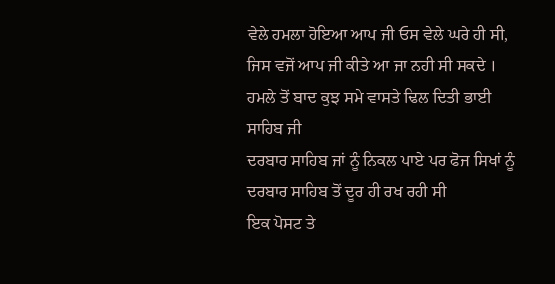ਵੇਲੇ ਹਮਲਾ ਹੋਇਆ ਆਪ ਜੀ ਓਸ ਵੇਲੇ ਘਰੇ ਹੀ ਸੀ, ਜਿਸ ਵਜੋਂ ਆਪ ਜੀ ਕੀਤੇ ਆ ਜਾ ਨਹੀ ਸੀ ਸਕਦੇ । ਹਮਲੇ ਤੋਂ ਬਾਦ ਕੁਝ ਸਮੇ ਵਾਸਤੇ ਢਿਲ ਦਿਤੀ ਭਾਈ ਸਾਹਿਬ ਜੀ
ਦਰਬਾਰ ਸਾਹਿਬ ਜਾਂ ਨੂੰ ਨਿਕਲ ਪਾਏ ਪਰ ਫੋਜ ਸਿਖਾਂ ਨੂੰ ਦਰਬਾਰ ਸਾਹਿਬ ਤੋਂ ਦੂਰ ਹੀ ਰਖ ਰਹੀ ਸੀ
ਇਕ ਪੋਸਟ ਤੇ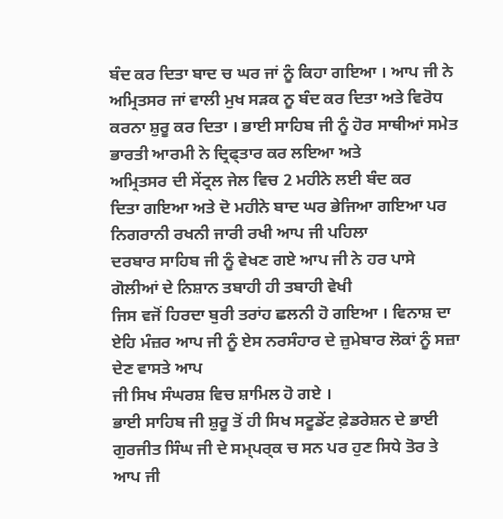ਬੰਦ ਕਰ ਦਿਤਾ ਬਾਦ ਚ ਘਰ ਜਾਂ ਨੂੰ ਕਿਹਾ ਗਇਆ । ਆਪ ਜੀ ਨੇ ਅਮ੍ਰਿਤਸਰ ਜਾਂ ਵਾਲੀ ਮੁਖ ਸੜਕ ਨੂ ਬੰਦ ਕਰ ਦਿਤਾ ਅਤੇ ਵਿਰੋਧ ਕਰਨਾ ਸ਼ੁਰੂ ਕਰ ਦਿਤਾ । ਭਾਈ ਸਾਹਿਬ ਜੀ ਨੂੰ ਹੋਰ ਸਾਥੀਆਂ ਸਮੇਤ ਭਾਰਤੀ ਆਰਮੀ ਨੇ ਦ੍ਰਿਫ੍ਤਾਰ ਕਰ ਲਇਆ ਅਤੇ
ਅਮ੍ਰਿਤਸਰ ਦੀ ਸੇਂਟ੍ਰਲ ਜੇਲ ਵਿਚ 2 ਮਹੀਨੇ ਲਈ ਬੰਦ ਕਰ
ਦਿਤਾ ਗਇਆ ਅਤੇ ਦੋ ਮਹੀਨੇ ਬਾਦ ਘਰ ਭੇਜਿਆ ਗਇਆ ਪਰ ਨਿਗਰਾਨੀ ਰਖਨੀ ਜਾਰੀ ਰਖੀ ਆਪ ਜੀ ਪਹਿਲਾ
ਦਰਬਾਰ ਸਾਹਿਬ ਜੀ ਨੂੰ ਵੇਖਣ ਗਏ ਆਪ ਜੀ ਨੇ ਹਰ ਪਾਸੇ ਗੋਲੀਆਂ ਦੇ ਨਿਸ਼ਾਨ ਤਬਾਹੀ ਹੀ ਤਬਾਹੀ ਵੇਖੀ
ਜਿਸ ਵਜੋਂ ਹਿਰਦਾ ਬੁਰੀ ਤਰਾਂਹ ਛਲਨੀ ਹੋ ਗਇਆ । ਵਿਨਾਸ਼ ਦਾ ਏਹਿ ਮੰਜ਼ਰ ਆਪ ਜੀ ਨੂੰ ਏਸ ਨਰਸੰਹਾਰ ਦੇ ਜ਼ੁਮੇਬਾਰ ਲੋਕਾਂ ਨੂੰ ਸਜ਼ਾ ਦੇਣ ਵਾਸਤੇ ਆਪ
ਜੀ ਸਿਖ ਸੰਘਰਸ਼ ਵਿਚ ਸ਼ਾਮਿਲ ਹੋ ਗਏ ।
ਭਾਈ ਸਾਹਿਬ ਜੀ ਸ਼ੁਰੂ ਤੋਂ ਹੀ ਸਿਖ ਸਟੂਡੇਂਟ ਫ਼ੇਡਰੇਸ਼ਨ ਦੇ ਭਾਈ ਗੁਰਜੀਤ ਸਿੰਘ ਜੀ ਦੇ ਸਮ੍ਪਰ੍ਕ ਚ ਸਨ ਪਰ ਹੁਣ ਸਿਧੇ ਤੋਰ ਤੇ ਆਪ ਜੀ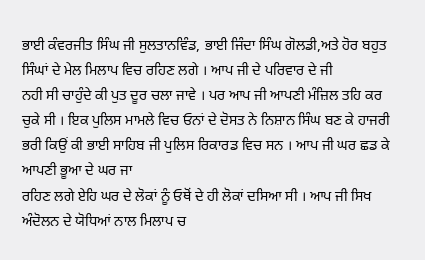ਭਾਈ ਕੰਵਰਜੀਤ ਸਿੰਘ ਜੀ ਸੁਲਤਾਨਵਿੰਡ, ਭਾਈ ਜਿੰਦਾ ਸਿੰਘ ਗੋਲਡੀ,ਅਤੇ ਹੋਰ ਬਹੁਤ ਸਿੰਘਾਂ ਦੇ ਮੇਲ ਮਿਲਾਪ ਵਿਚ ਰਹਿਣ ਲਗੇ । ਆਪ ਜੀ ਦੇ ਪਰਿਵਾਰ ਦੇ ਜੀ
ਨਹੀ ਸੀ ਚਾਹੁੰਦੇ ਕੀ ਪੁਤ ਦੂਰ ਚਲਾ ਜਾਵੇ । ਪਰ ਆਪ ਜੀ ਆਪਣੀ ਮੰਜ਼ਿਲ ਤਹਿ ਕਰ ਚੁਕੇ ਸੀ । ਇਕ ਪੁਲਿਸ ਮਾਮਲੇ ਵਿਚ ਓਨਾਂ ਦੇ ਦੋਸਤ ਨੇ ਨਿਸ਼ਾਨ ਸਿੰਘ ਬਣ ਕੇ ਹਾਜਰੀ ਭਰੀ ਕਿਉਂ ਕੀ ਭਾਈ ਸਾਹਿਬ ਜੀ ਪੁਲਿਸ ਰਿਕਾਰਡ ਵਿਚ ਸਨ । ਆਪ ਜੀ ਘਰ ਛਡ ਕੇ ਆਪਣੀ ਭੂਆ ਦੇ ਘਰ ਜਾ
ਰਹਿਣ ਲਗੇ ਏਹਿ ਘਰ ਦੇ ਲੋਕਾਂ ਨੂੰ ਓਥੋਂ ਦੇ ਹੀ ਲੋਕਾਂ ਦਸਿਆ ਸੀ । ਆਪ ਜੀ ਸਿਖ ਅੰਦੋਲਨ ਦੇ ਯੋਧਿਆਂ ਨਾਲ ਮਿਲਾਪ ਚ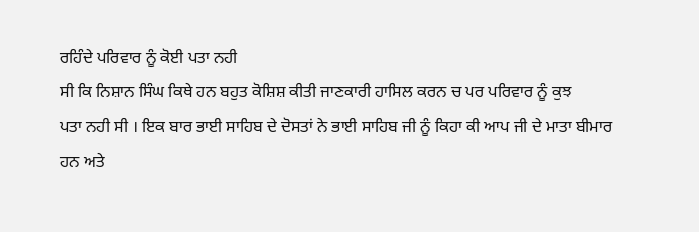ਰਹਿੰਦੇ ਪਰਿਵਾਰ ਨੂੰ ਕੋਈ ਪਤਾ ਨਹੀ
ਸੀ ਕਿ ਨਿਸ਼ਾਨ ਸਿੰਘ ਕਿਥੇ ਹਨ ਬਹੁਤ ਕੋਸ਼ਿਸ਼ ਕੀਤੀ ਜਾਣਕਾਰੀ ਹਾਸਿਲ ਕਰਨ ਚ ਪਰ ਪਰਿਵਾਰ ਨੂੰ ਕੁਝ
ਪਤਾ ਨਹੀ ਸੀ । ਇਕ ਬਾਰ ਭਾਈ ਸਾਹਿਬ ਦੇ ਦੋਸਤਾਂ ਨੇ ਭਾਈ ਸਾਹਿਬ ਜੀ ਨੂੰ ਕਿਹਾ ਕੀ ਆਪ ਜੀ ਦੇ ਮਾਤਾ ਬੀਮਾਰ
ਹਨ ਅਤੇ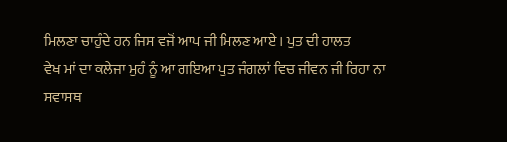ਮਿਲਣਾ ਚਾਹੁੰਦੇ ਹਨ ਜਿਸ ਵਜੋਂ ਆਪ ਜੀ ਮਿਲਣ ਆਏ । ਪੁਤ ਦੀ ਹਾਲਤ
ਵੇਖ ਮਾਂ ਦਾ ਕਲੇਜਾ ਮੁਹੰ ਨੂੰ ਆ ਗਇਆ ਪੁਤ ਜੰਗਲਾਂ ਵਿਚ ਜੀਵਨ ਜੀ ਰਿਹਾ ਨਾ ਸਵਾਸਥ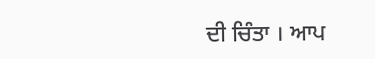ਦੀ ਚਿੰਤਾ । ਆਪ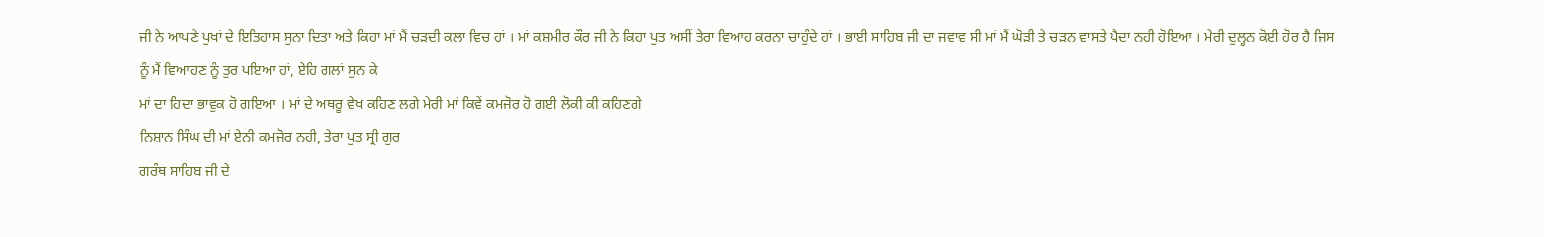ਜੀ ਨੇ ਆਪਣੇ ਪੁਖਾਂ ਦੇ ਇਤਿਹਾਸ ਸੁਨਾ ਦਿਤਾ ਅਤੇ ਕਿਹਾ ਮਾਂ ਮੈਂ ਚੜਦੀ ਕਲਾ ਵਿਚ ਹਾਂ । ਮਾਂ ਕਸ਼ਮੀਰ ਕੌਰ ਜੀ ਨੇ ਕਿਹਾ ਪੁਤ ਅਸੀਂ ਤੇਰਾ ਵਿਆਹ ਕਰਨਾ ਚਾਹੁੰਦੇ ਹਾਂ । ਭਾਈ ਸਾਹਿਬ ਜੀ ਦਾ ਜਵਾਵ ਸੀ ਮਾਂ ਮੈਂ ਘੋੜੀ ਤੇ ਚੜਨ ਵਾਸਤੇ ਪੈਦਾ ਨਹੀ ਹੋਇਆ । ਮੇਰੀ ਦੁਲ੍ਹਨ ਕੋਈ ਹੋਰ ਹੈ ਜਿਸ ਨੂੰ ਮੈਂ ਵਿਆਹਣ ਨੂੰ ਤੁਰ ਪਇਆ ਹਾਂ, ਏਹਿ ਗਲਾਂ ਸੁਨ ਕੇ
ਮਾਂ ਦਾ ਹਿਦਾ ਭਾਵੁਕ ਹੋ ਗਇਆ । ਮਾਂ ਦੇ ਅਥਰੂ ਵੇਖ ਕਹਿਣ ਲਗੇ ਮੇਰੀ ਮਾਂ ਕਿਵੇਂ ਕਮਜੋਰ ਹੋ ਗਈ ਲੋਕੀ ਕੀ ਕਹਿਣਗੇ
ਨਿਸ਼ਾਨ ਸਿੰਘ ਦੀ ਮਾਂ ਏਨੀ ਕਮਜੋਰ ਨਹੀ, ਤੇਰਾ ਪੁਤ ਸ੍ਰੀ ਗੁਰ
ਗਰੰਥ ਸਾਹਿਬ ਜੀ ਦੇ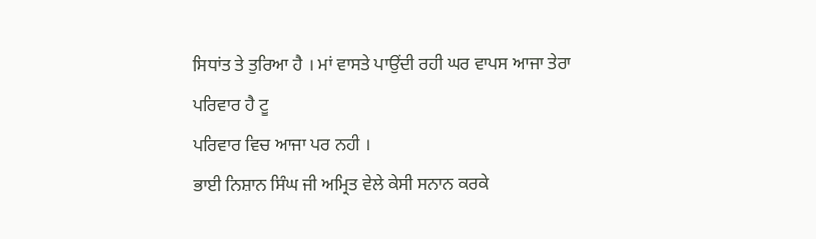ਸਿਧਾਂਤ ਤੇ ਤੁਰਿਆ ਹੈ । ਮਾਂ ਵਾਸਤੇ ਪਾਉਂਦੀ ਰਹੀ ਘਰ ਵਾਪਸ ਆਜਾ ਤੇਰਾ ਪਰਿਵਾਰ ਹੈ ਟੂ
ਪਰਿਵਾਰ ਵਿਚ ਆਜਾ ਪਰ ਨਹੀ ।
ਭਾਈ ਨਿਸ਼ਾਨ ਸਿੰਘ ਜੀ ਅਮ੍ਰਿਤ ਵੇਲੇ ਕੇਸੀ ਸਨਾਨ ਕਰਕੇ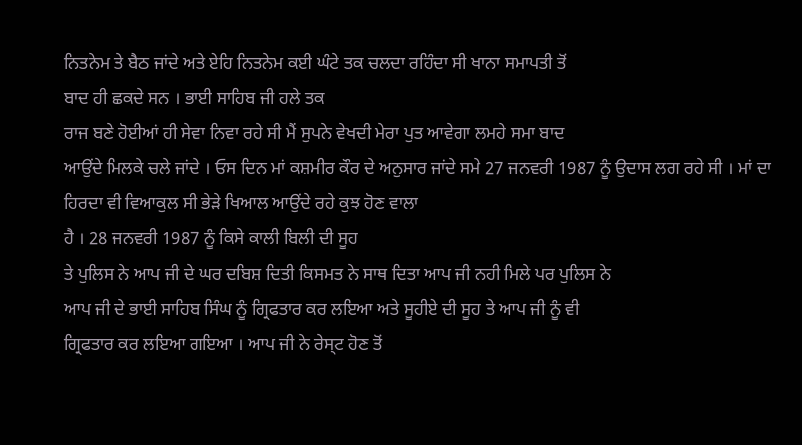ਨਿਤਨੇਮ ਤੇ ਬੈਠ ਜਾਂਦੇ ਅਤੇ ਏਹਿ ਨਿਤਨੇਮ ਕਈ ਘੰਟੇ ਤਕ ਚਲਦਾ ਰਹਿੰਦਾ ਸੀ ਖਾਨਾ ਸਮਾਪਤੀ ਤੋਂ
ਬਾਦ ਹੀ ਛਕਦੇ ਸਨ । ਭਾਈ ਸਾਹਿਬ ਜੀ ਹਲੇ ਤਕ
ਰਾਜ ਬਣੇ ਹੋਈਆਂ ਹੀ ਸੇਵਾ ਨਿਵਾ ਰਹੇ ਸੀ ਮੈਂ ਸੁਪਨੇ ਵੇਖਦੀ ਮੇਰਾ ਪੁਤ ਆਵੇਗਾ ਲਮਹੇ ਸਮਾ ਬਾਦ
ਆਉਂਦੇ ਮਿਲਕੇ ਚਲੇ ਜਾਂਦੇ । ਓਸ ਦਿਨ ਮਾਂ ਕਸ਼ਮੀਰ ਕੌਰ ਦੇ ਅਨੁਸਾਰ ਜਾਂਦੇ ਸਮੇ 27 ਜਨਵਰੀ 1987 ਨੂੰ ਉਦਾਸ ਲਗ ਰਹੇ ਸੀ । ਮਾਂ ਦਾ ਹਿਰਦਾ ਵੀ ਵਿਆਕੁਲ ਸੀ ਭੇੜੇ ਖਿਆਲ ਆਉਂਦੇ ਰਹੇ ਕੁਝ ਹੋਣ ਵਾਲਾ
ਹੈ । 28 ਜਨਵਰੀ 1987 ਨੂੰ ਕਿਸੇ ਕਾਲੀ ਬਿਲੀ ਦੀ ਸੂਹ
ਤੇ ਪੁਲਿਸ ਨੇ ਆਪ ਜੀ ਦੇ ਘਰ ਦਬਿਸ਼ ਦਿਤੀ ਕਿਸਮਤ ਨੇ ਸਾਥ ਦਿਤਾ ਆਪ ਜੀ ਨਹੀ ਮਿਲੇ ਪਰ ਪੁਲਿਸ ਨੇ
ਆਪ ਜੀ ਦੇ ਭਾਈ ਸਾਹਿਬ ਸਿੰਘ ਨੂੰ ਗ੍ਰਿਫਤਾਰ ਕਰ ਲਇਆ ਅਤੇ ਸੂਹੀਏ ਦੀ ਸੂਹ ਤੇ ਆਪ ਜੀ ਨੂੰ ਵੀ
ਗ੍ਰਿਫਤਾਰ ਕਰ ਲਇਆ ਗਇਆ । ਆਪ ਜੀ ਨੇ ਰੇਸ੍ਟ ਹੋਣ ਤੋਂ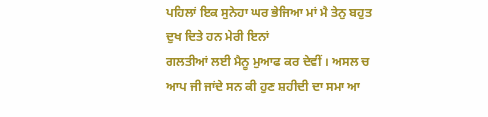ਪਹਿਲਾਂ ਇਕ ਸੁਨੇਹਾ ਘਰ ਭੇਜਿਆ ਮਾਂ ਮੈ ਤੇਨੁ ਬਹੁਤ ਦੁਖ ਦਿਤੇ ਹਨ ਮੇਰੀ ਇਨਾਂ
ਗਲਤੀਆਂ ਲਈ ਮੈਨੂ ਮੁਆਫ ਕਰ ਦੇਵੀਂ । ਅਸਲ ਚ ਆਪ ਜੀ ਜਾਂਦੇ ਸਨ ਕੀ ਹੁਣ ਸ਼ਹੀਦੀ ਦਾ ਸਮਾ ਆ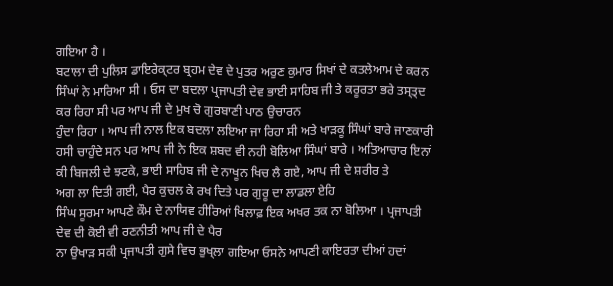ਗਇਆ ਹੈ ।
ਬਟਾਲਾ ਦੀ ਪੁਲਿਸ ਡਾਇਰੇਕ੍ਟਰ ਬ੍ਰਹਮ ਦੇਵ ਦੇ ਪੁਤਰ ਅਰੁਣ ਕੁਮਾਰ ਸਿਖਾਂ ਦੇ ਕਤਲੇਆਮ ਦੇ ਕਰਨ ਸਿੰਘਾਂ ਨੇ ਮਾਰਿਆ ਸੀ । ਓਸ ਦਾ ਬਦਲਾ ਪ੍ਰਜਾਪਤੀ ਦੇਵ ਭਾਈ ਸਾਹਿਬ ਜੀ ਤੇ ਕਰੂਰਤਾ ਭਰੇ ਤਸ੍ਤ੍ਦ ਕਰ ਰਿਹਾ ਸੀ ਪਰ ਆਪ ਜੀ ਦੇ ਮੁਖ ਚੋ ਗੁਰਬਾਣੀ ਪਾਠ ਉਚਾਰਨ
ਹੁੰਦਾ ਰਿਹਾ । ਆਪ ਜੀ ਨਾਲ ਇਕ ਬਦਲਾ ਲਇਆ ਜਾ ਰਿਹਾ ਸੀ ਅਤੇ ਖਾੜਕੂ ਸਿੰਘਾਂ ਬਾਰੇ ਜਾਣਕਾਰੀ ਹਸੀ ਚਾਹੁੰਦੇ ਸਨ ਪਰ ਆਪ ਜੀ ਨੇ ਇਕ ਸ਼ਬਦ ਵੀ ਨਹੀ ਬੋਲਿਆ ਸਿੰਘਾਂ ਬਾਰੇ । ਅਤਿਆਚਾਰ ਇਨਾਂ ਕੀ ਬਿਜਲੀ ਦੇ ਝਟਕੇ, ਭਾਈ ਸਾਹਿਬ ਜੀ ਦੇ ਨਾਖੂਨ ਖਿਚ ਲੈ ਗਏ, ਆਪ ਜੀ ਦੇ ਸ਼ਰੀਰ ਤੇ
ਅਗ ਲਾ ਦਿਤੀ ਗਈ, ਪੈਰ ਕੁਚਲ ਕੇ ਰਖ ਦਿਤੇ ਪਰ ਗੁਰੂ ਦਾ ਲਾਡਲਾ ਏਹਿ
ਸਿੰਘ ਸੂਰਮਾ ਆਪਣੇ ਕੌਮ ਦੇ ਨਾਯਿਵ ਹੀਰਿਆਂ ਖਿਲਾਫ਼ ਇਕ ਅਖਰ ਤਕ ਨਾ ਬੋਲਿਆ । ਪ੍ਰਜਾਪਤੀ ਦੇਵ ਦੀ ਕੋਈ ਵੀ ਰਣਨੀਤੀ ਆਪ ਜੀ ਦੇ ਪੈਰ
ਨਾ ਉਖਾੜ ਸਕੀ ਪ੍ਰਜਾਪਤੀ ਗੁਸੇ ਵਿਚ ਭੁਖ੍ਲਾ ਗਇਆ ਓਸਨੇ ਆਪਣੀ ਕਾਇਰਤਾ ਦੀਆਂ ਹਦਾਂ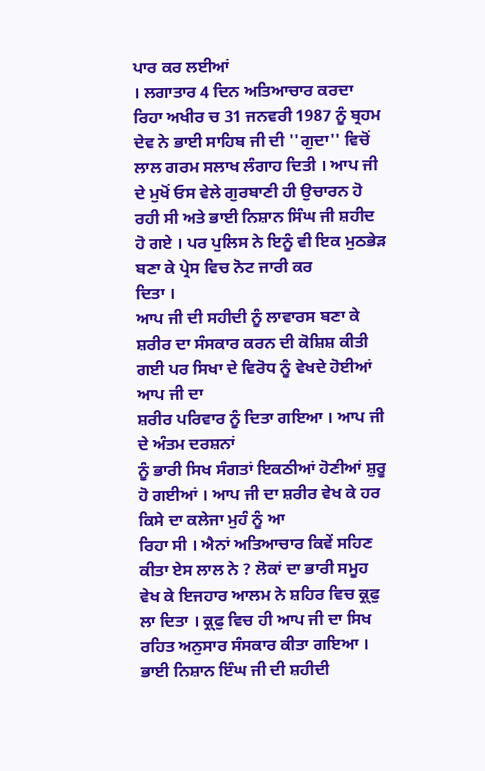ਪਾਰ ਕਰ ਲਈਆਂ
। ਲਗਾਤਾਰ 4 ਦਿਨ ਅਤਿਆਚਾਰ ਕਰਦਾ ਰਿਹਾ ਅਖੀਰ ਚ 31 ਜਨਵਰੀ 1987 ਨੂੰ ਬ੍ਰਹਮ ਦੇਵ ਨੇ ਭਾਈ ਸਾਹਿਬ ਜੀ ਦੀ ''ਗੁਦਾ'' ਵਿਚੋਂ ਲਾਲ ਗਰਮ ਸਲਾਖ ਲੰਗਾਹ ਦਿਤੀ । ਆਪ ਜੀ ਦੇ ਮੁਖੋਂ ਓਸ ਵੇਲੇ ਗੁਰਬਾਣੀ ਹੀ ਉਚਾਰਨ ਹੋ ਰਹੀ ਸੀ ਅਤੇ ਭਾਈ ਨਿਸ਼ਾਨ ਸਿੰਘ ਜੀ ਸ਼ਹੀਦ
ਹੋ ਗਏ । ਪਰ ਪੁਲਿਸ ਨੇ ਇਨੂੰ ਵੀ ਇਕ ਮੁਠਭੇੜ ਬਣਾ ਕੇ ਪ੍ਰੇਸ ਵਿਚ ਨੋਟ ਜਾਰੀ ਕਰ
ਦਿਤਾ ।
ਆਪ ਜੀ ਦੀ ਸਹੀਦੀ ਨੂੰ ਲਾਵਾਰਸ ਬਣਾ ਕੇ ਸ਼ਰੀਰ ਦਾ ਸੰਸਕਾਰ ਕਰਨ ਦੀ ਕੋਸ਼ਿਸ਼ ਕੀਤੀ ਗਈ ਪਰ ਸਿਖਾ ਦੇ ਵਿਰੋਧ ਨੂੰ ਵੇਖਦੇ ਹੋਈਆਂ ਆਪ ਜੀ ਦਾ
ਸ਼ਰੀਰ ਪਰਿਵਾਰ ਨੂੰ ਦਿਤਾ ਗਇਆ । ਆਪ ਜੀ ਦੇ ਅੰਤਮ ਦਰਸ਼ਨਾਂ
ਨੂੰ ਭਾਰੀ ਸਿਖ ਸੰਗਤਾਂ ਇਕਠੀਆਂ ਹੋਣੀਆਂ ਸ਼ੁਰੂ ਹੋ ਗਈਆਂ । ਆਪ ਜੀ ਦਾ ਸ਼ਰੀਰ ਵੇਖ ਕੇ ਹਰ ਕਿਸੇ ਦਾ ਕਲੇਜਾ ਮੁਹੰ ਨੂੰ ਆ
ਰਿਹਾ ਸੀ । ਐਨਾਂ ਅਤਿਆਚਾਰ ਕਿਵੇਂ ਸਹਿਣ ਕੀਤਾ ਏਸ ਲਾਲ ਨੇ ? ਲੋਕਾਂ ਦਾ ਭਾਰੀ ਸਮੂਹ ਵੇਖ ਕੇ ਇਜਹਾਰ ਆਲਮ ਨੇ ਸ਼ਹਿਰ ਵਿਚ ਕ੍ਰ੍ਫੁ ਲਾ ਦਿਤਾ । ਕ੍ਰ੍ਫੁ ਵਿਚ ਹੀ ਆਪ ਜੀ ਦਾ ਸਿਖ ਰਹਿਤ ਅਨੁਸਾਰ ਸੰਸਕਾਰ ਕੀਤਾ ਗਇਆ ।
ਭਾਈ ਨਿਸ਼ਾਨ ਇੰਘ ਜੀ ਦੀ ਸ਼ਹੀਦੀ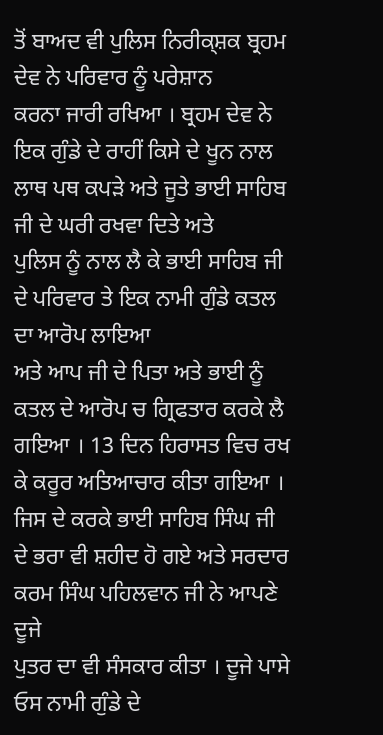ਤੋਂ ਬਾਅਦ ਵੀ ਪੁਲਿਸ ਨਿਰੀਕ੍ਸ਼ਕ ਬ੍ਰਹਮ ਦੇਵ ਨੇ ਪਰਿਵਾਰ ਨੂੰ ਪਰੇਸ਼ਾਨ
ਕਰਨਾ ਜਾਰੀ ਰਖਿਆ । ਬ੍ਰਹਮ ਦੇਵ ਨੇ ਇਕ ਗੁੰਡੇ ਦੇ ਰਾਹੀਂ ਕਿਸੇ ਦੇ ਖੂਨ ਨਾਲ ਲਾਥ ਪਥ ਕਪੜੇ ਅਤੇ ਜੂਤੇ ਭਾਈ ਸਾਹਿਬ ਜੀ ਦੇ ਘਰੀ ਰਖਵਾ ਦਿਤੇ ਅਤੇ
ਪੁਲਿਸ ਨੂੰ ਨਾਲ ਲੈ ਕੇ ਭਾਈ ਸਾਹਿਬ ਜੀ ਦੇ ਪਰਿਵਾਰ ਤੇ ਇਕ ਨਾਮੀ ਗੁੰਡੇ ਕਤਲ ਦਾ ਆਰੋਪ ਲਾਇਆ
ਅਤੇ ਆਪ ਜੀ ਦੇ ਪਿਤਾ ਅਤੇ ਭਾਈ ਨੂੰ ਕਤਲ ਦੇ ਆਰੋਪ ਚ ਗ੍ਰਿਫਤਾਰ ਕਰਕੇ ਲੈ ਗਇਆ । 13 ਦਿਨ ਹਿਰਾਸਤ ਵਿਚ ਰਖ ਕੇ ਕਰੂਰ ਅਤਿਆਚਾਰ ਕੀਤਾ ਗਇਆ । ਜਿਸ ਦੇ ਕਰਕੇ ਭਾਈ ਸਾਹਿਬ ਸਿੰਘ ਜੀ ਦੇ ਭਰਾ ਵੀ ਸ਼ਹੀਦ ਹੋ ਗਏ ਅਤੇ ਸਰਦਾਰ ਕਰਮ ਸਿੰਘ ਪਹਿਲਵਾਨ ਜੀ ਨੇ ਆਪਣੇ ਦੂਜੇ
ਪੁਤਰ ਦਾ ਵੀ ਸੰਸਕਾਰ ਕੀਤਾ । ਦੂਜੇ ਪਾਸੇ ਓਸ ਨਾਮੀ ਗੁੰਡੇ ਦੇ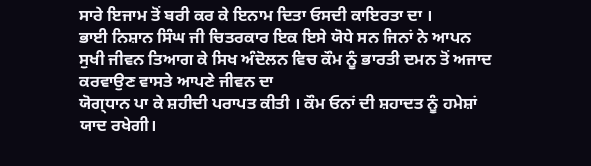ਸਾਰੇ ਇਜਾਮ ਤੋਂ ਬਰੀ ਕਰ ਕੇ ਇਨਾਮ ਦਿਤਾ ਓਸਦੀ ਕਾਇਰਤਾ ਦਾ ।
ਭਾਈ ਨਿਸ਼ਾਨ ਸਿੰਘ ਜੀ ਚਿਤਰਕਾਰ ਇਕ ਇਸੇ ਯੋਧੇ ਸਨ ਜਿਨਾਂ ਨੇ ਆਪਨ ਸੁਖੀ ਜੀਵਨ ਤਿਆਗ ਕੇ ਸਿਖ ਅੰਦੋਲਨ ਵਿਚ ਕੌਮ ਨੂੰ ਭਾਰਤੀ ਦਮਨ ਤੋਂ ਅਜਾਦ ਕਰਵਾਉਣ ਵਾਸਤੇ ਆਪਣੇ ਜੀਵਨ ਦਾ
ਯੋਗ੍ਧਾਨ ਪਾ ਕੇ ਸ਼ਹੀਦੀ ਪਰਾਪਤ ਕੀਤੀ । ਕੌਮ ਓਨਾਂ ਦੀ ਸ਼ਹਾਦਤ ਨੂੰ ਹਮੇਸ਼ਾਂ ਯਾਦ ਰਖੇਗੀ।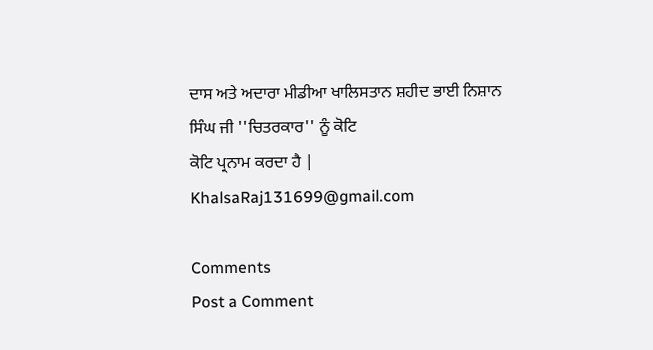ਦਾਸ ਅਤੇ ਅਦਾਰਾ ਮੀਡੀਆ ਖਾਲਿਸਤਾਨ ਸ਼ਹੀਦ ਭਾਈ ਨਿਸ਼ਾਨ ਸਿੰਘ ਜੀ ''ਚਿਤਰਕਾਰ'' ਨੂੰ ਕੋਟਿ
ਕੋਟਿ ਪ੍ਰਨਾਮ ਕਰਦਾ ਹੈ |
KhalsaRaj131699@gmail.com

Comments
Post a Comment